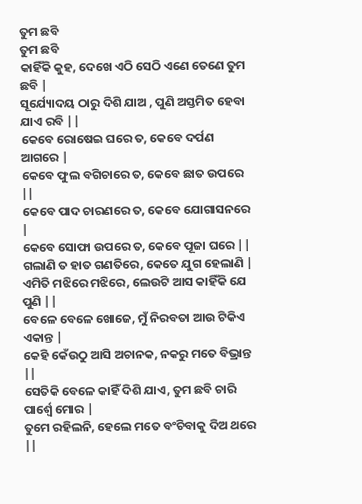ତୁମ ଛବି
ତୁମ ଛବି
କାହିଁକି କୁହ, ଦେଖେ ଏଠି ସେଠି ଏଣେ ତେଣେ ତୁମ ଛବି |
ସୂର୍ଯ୍ୟୋଦୟ ଠାରୁ ଦିଶି ଯାଅ , ପୁଣି ଅସ୍ତମିତ ହେବା ଯାଏ ରବି ||
କେବେ ରୋଷେଇ ଘରେ ତ, କେବେ ଦର୍ପଣ ଆଗରେ |
କେବେ ଫୁଲ ବଗିଚାରେ ତ, କେବେ ଛାତ ଉପରେ ||
କେବେ ପାଦ ଚାରଣରେ ତ, କେବେ ଯୋଗାସନରେ |
କେବେ ସୋଫା ଉପରେ ତ, କେବେ ପୂଜା ଘରେ ||
ଗଲାଣି ତ ହାତ ଗଣତିରେ, କେତେ ଯୁଗ ହେଲାଣି |
ଏମିତି ମଝିରେ ମଝିରେ, ଲେଉଟି ଆସ କାହିଁକି ଯେ ପୁଣି ||
ବେଳେ ବେଳେ ଖୋଜେ, ମୁଁ ନିରବତା ଆଉ ଟିକିଏ ଏକାନ୍ତ |
କେହି କେଁଉଠୁ ଆସି ଅଚାନକ, ନକରୁ ମତେ ବିଭ୍ରାନ୍ତ ||
ସେତିକି ବେଳେ କାହିଁ ଦିଶି ଯାଏ, ତୁମ ଛବି ଚାରି ପାର୍ଶ୍ଵେ ମୋର |
ତୁମେ ରହିଲନି, ହେଲେ ମତେ ବଂଚିବାକୁ ଦିଅ ଥରେ ||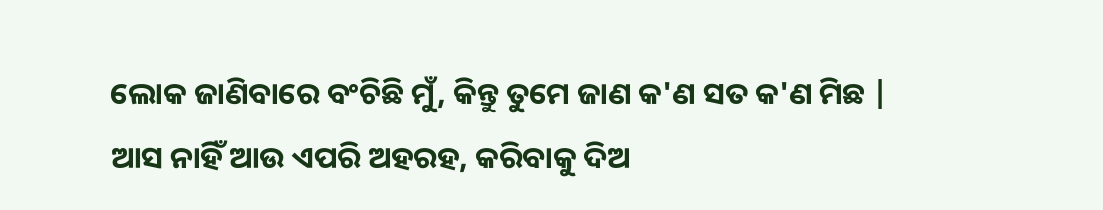ଲୋକ ଜାଣିବାରେ ବଂଚିଛି ମୁଁ, କିନ୍ତୁ ତୁମେ ଜାଣ କ'ଣ ସତ କ'ଣ ମିଛ |
ଆସ ନାହିଁ ଆଉ ଏପରି ଅହରହ, କରିବାକୁ ଦିଅ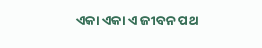ଏକା ଏକା ଏ ଜୀବନ ପଥ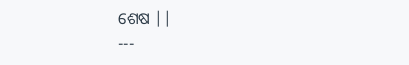ଶେଷ ||
---